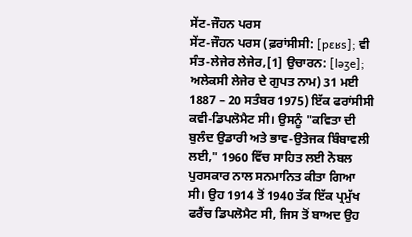ਸੇਂਟ-ਜੌਹਨ ਪਰਸ
ਸੇਂਟ-ਜੌਹਨ ਪਰਸ (ਫ਼ਰਾਂਸੀਸੀ: [pɛʁs]; ਵੀ ਸੰਤ-ਲੇਜੇਰ ਲੇਜੇਰ,[1] ਉਚਾਰਨ: [ləʒe]; ਅਲੇਕਸੀ ਲੇਜੇਰ ਦੇ ਗੁਪਤ ਨਾਮ) 31 ਮਈ 1887 – 20 ਸਤੰਬਰ 1975) ਇੱਕ ਫਰਾਂਸੀਸੀ ਕਵੀ-ਡਿਪਲੋਮੈਟ ਸੀ। ਉਸਨੂੰ "ਕਵਿਤਾ ਦੀ ਬੁਲੰਦ ਉਡਾਰੀ ਅਤੇ ਭਾਵ-ਉਤੇਜਕ ਬਿੰਬਾਵਲੀ ਲਈ," 1960 ਵਿੱਚ ਸਾਹਿਤ ਲਈ ਨੋਬਲ ਪੁਰਸਕਾਰ ਨਾਲ ਸਨਮਾਨਿਤ ਕੀਤਾ ਗਿਆ ਸੀ। ਉਹ 1914 ਤੋਂ 1940 ਤੱਕ ਇੱਕ ਪ੍ਰਮੁੱਖ ਫਰੈਂਚ ਡਿਪਲੋਮੈਟ ਸੀ, ਜਿਸ ਤੋਂ ਬਾਅਦ ਉਹ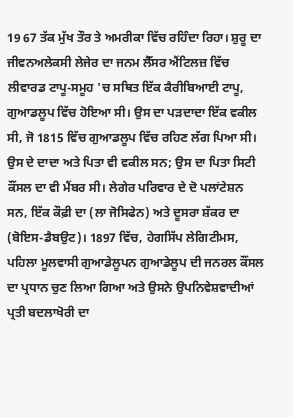19 67 ਤੱਕ ਮੁੱਖ ਤੌਰ ਤੇ ਅਮਰੀਕਾ ਵਿੱਚ ਰਹਿੰਦਾ ਰਿਹਾ। ਸ਼ੁਰੂ ਦਾ ਜੀਵਨਅਲੇਕਸੀ ਲੇਜੇਰ ਦਾ ਜਨਮ ਲੈੱਸਰ ਐਂਟਿਲਜ਼ ਵਿੱਚ ਲੀਵਾਰਡ ਟਾਪੂ-ਸਮੂਹ 'ਚ ਸਥਿਤ ਇੱਕ ਕੈਰੀਬਿਆਈ ਟਾਪੂ, ਗੁਆਡਲੂਪ ਵਿੱਚ ਹੋਇਆ ਸੀ। ਉਸ ਦਾ ਪੜਦਾਦਾ ਇੱਕ ਵਕੀਲ ਸੀ, ਜੋ 1815 ਵਿੱਚ ਗੁਆਡਲੂਪ ਵਿੱਚ ਰਹਿਣ ਲੱਗ ਪਿਆ ਸੀ। ਉਸ ਦੇ ਦਾਦਾ ਅਤੇ ਪਿਤਾ ਵੀ ਵਕੀਲ ਸਨ; ਉਸ ਦਾ ਪਿਤਾ ਸਿਟੀ ਕੌਂਸਲ ਦਾ ਵੀ ਮੈਂਬਰ ਸੀ। ਲੇਗੇਰ ਪਰਿਵਾਰ ਦੇ ਦੋ ਪਲਾਂਟੇਸ਼ਨ ਸਨ, ਇੱਕ ਕੌਫ਼ੀ ਦਾ (ਲਾ ਜੋਸਿਫੇਨ) ਅਤੇ ਦੂਸਰਾ ਸ਼ੱਕਰ ਦਾ (ਬੋਇਸ-ਡੈਬਉਟ)। 1897 ਵਿੱਚ, ਹੇਗਸਿੱਪ ਲੇਗਿਟੀਮਸ, ਪਹਿਲਾ ਮੂਲਵਾਸੀ ਗੁਆਡੇਲੂਪਨ ਗੁਆਡੇਲੂਪ ਦੀ ਜਨਰਲ ਕੌਂਸਲ ਦਾ ਪ੍ਰਧਾਨ ਚੁਣ ਲਿਆ ਗਿਆ ਅਤੇ ਉਸਨੇ ਉਪਨਿਵੇਸ਼ਵਾਦੀਆਂ ਪ੍ਰਤੀ ਬਦਲਾਖੋਰੀ ਦਾ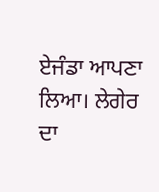ਏਜੰਡਾ ਆਪਣਾ ਲਿਆ। ਲੇਗੇਰ ਦਾ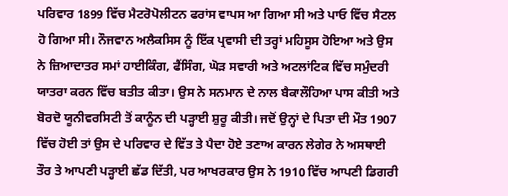ਪਰਿਵਾਰ 1899 ਵਿੱਚ ਮੈਟਰੋਪੋਲੀਟਨ ਫਰਾਂਸ ਵਾਪਸ ਆ ਗਿਆ ਸੀ ਅਤੇ ਪਾਓ ਵਿੱਚ ਸੈਟਲ ਹੋ ਗਿਆ ਸੀ। ਨੌਜਵਾਨ ਅਲੈਕਸਿਸ ਨੂੰ ਇੱਕ ਪ੍ਰਵਾਸੀ ਦੀ ਤਰ੍ਹਾਂ ਮਹਿਸੂਸ ਹੋਇਆ ਅਤੇ ਉਸ ਨੇ ਜ਼ਿਆਦਾਤਰ ਸਮਾਂ ਹਾਈਕਿੰਗ, ਫੈਂਸਿੰਗ, ਘੋੜ ਸਵਾਰੀ ਅਤੇ ਅਟਲਾਂਟਿਕ ਵਿੱਚ ਸਮੁੰਦਰੀ ਯਾਤਰਾ ਕਰਨ ਵਿੱਚ ਬਤੀਤ ਕੀਤਾ। ਉਸ ਨੇ ਸਨਮਾਨ ਦੇ ਨਾਲ ਬੈਕਾਲੌਹਿਆ ਪਾਸ ਕੀਤੀ ਅਤੇ ਬੋਰਦੋ ਯੂਨੀਵਰਸਿਟੀ ਤੋਂ ਕਾਨੂੰਨ ਦੀ ਪੜ੍ਹਾਈ ਸ਼ੁਰੂ ਕੀਤੀ। ਜਦੋਂ ਉਨ੍ਹਾਂ ਦੇ ਪਿਤਾ ਦੀ ਮੌਤ 1907 ਵਿੱਚ ਹੋਈ ਤਾਂ ਉਸ ਦੇ ਪਰਿਵਾਰ ਦੇ ਵਿੱਤ ਤੇ ਪੈਦਾ ਹੋਏ ਤਣਾਅ ਕਾਰਨ ਲੇਗੇਰ ਨੇ ਅਸਥਾਈ ਤੌਰ ਤੇ ਆਪਣੀ ਪੜ੍ਹਾਈ ਛੱਡ ਦਿੱਤੀ, ਪਰ ਆਖਰਕਾਰ ਉਸ ਨੇ 1910 ਵਿੱਚ ਆਪਣੀ ਡਿਗਰੀ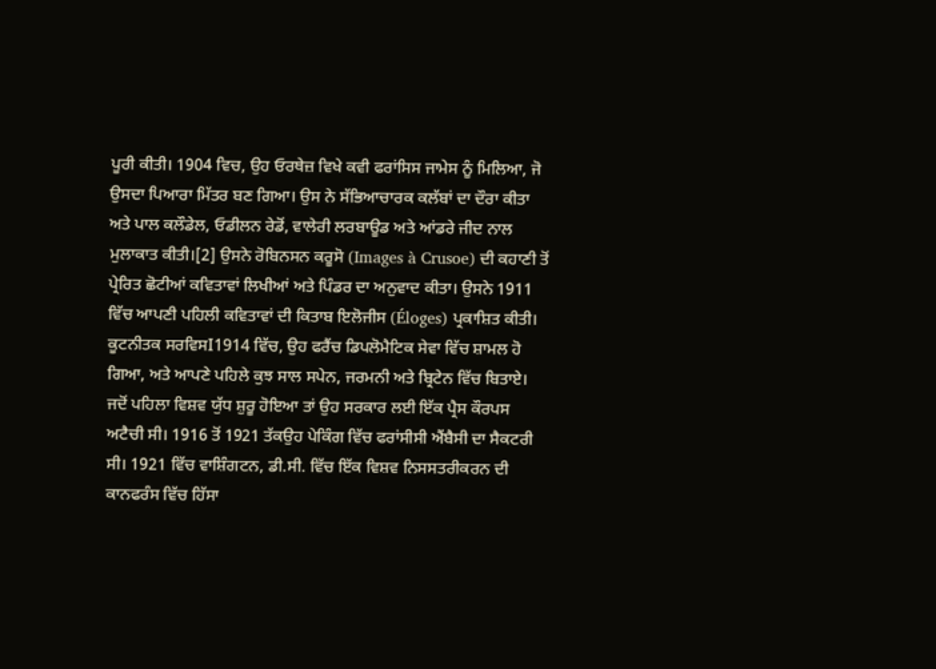ਪੂਰੀ ਕੀਤੀ। 1904 ਵਿਚ, ਉਹ ਓਰਥੇਜ਼ ਵਿਖੇ ਕਵੀ ਫਰਾਂਸਿਸ ਜਾਮੇਸ ਨੂੰ ਮਿਲਿਆ, ਜੋ ਉਸਦਾ ਪਿਆਰਾ ਮਿੱਤਰ ਬਣ ਗਿਆ। ਉਸ ਨੇ ਸੱਭਿਆਚਾਰਕ ਕਲੱਬਾਂ ਦਾ ਦੌਰਾ ਕੀਤਾ ਅਤੇ ਪਾਲ ਕਲੌਡੇਲ, ਓਡੀਲਨ ਰੇਡੋਂ, ਵਾਲੇਰੀ ਲਰਬਾਊਡ ਅਤੇ ਆਂਡਰੇ ਜੀਦ ਨਾਲ ਮੁਲਾਕਾਤ ਕੀਤੀ।[2] ਉਸਨੇ ਰੋਬਿਨਸਨ ਕਰੂਸੋ (Images à Crusoe) ਦੀ ਕਹਾਣੀ ਤੋਂ ਪ੍ਰੇਰਿਤ ਛੋਟੀਆਂ ਕਵਿਤਾਵਾਂ ਲਿਖੀਆਂ ਅਤੇ ਪਿੰਡਰ ਦਾ ਅਨੁਵਾਦ ਕੀਤਾ। ਉਸਨੇ 1911 ਵਿੱਚ ਆਪਣੀ ਪਹਿਲੀ ਕਵਿਤਾਵਾਂ ਦੀ ਕਿਤਾਬ ਇਲੋਜੀਸ (Éloges) ਪ੍ਰਕਾਸ਼ਿਤ ਕੀਤੀ। ਕੂਟਨੀਤਕ ਸਰਵਿਸI1914 ਵਿੱਚ, ਉਹ ਫਰੈਂਚ ਡਿਪਲੋਮੈਟਿਕ ਸੇਵਾ ਵਿੱਚ ਸ਼ਾਮਲ ਹੋ ਗਿਆ, ਅਤੇ ਆਪਣੇ ਪਹਿਲੇ ਕੁਝ ਸਾਲ ਸਪੇਨ, ਜਰਮਨੀ ਅਤੇ ਬ੍ਰਿਟੇਨ ਵਿੱਚ ਬਿਤਾਏ। ਜਦੋਂ ਪਹਿਲਾ ਵਿਸ਼ਵ ਯੁੱਧ ਸ਼ੁਰੂ ਹੋਇਆ ਤਾਂ ਉਹ ਸਰਕਾਰ ਲਈ ਇੱਕ ਪ੍ਰੈਸ ਕੌਰਪਸ ਅਟੈਚੀ ਸੀ। 1916 ਤੋਂ 1921 ਤੱਕਉਹ ਪੇਕਿੰਗ ਵਿੱਚ ਫਰਾਂਸੀਸੀ ਐਂਬੈਸੀ ਦਾ ਸੈਕਟਰੀ ਸੀ। 1921 ਵਿੱਚ ਵਾਸ਼ਿੰਗਟਨ, ਡੀ.ਸੀ. ਵਿੱਚ ਇੱਕ ਵਿਸ਼ਵ ਨਿਸਸਤਰੀਕਰਨ ਦੀ ਕਾਨਫਰੰਸ ਵਿੱਚ ਹਿੱਸਾ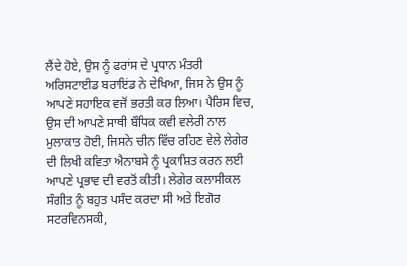ਲੈਂਦੇ ਹੋਏ, ਉਸ ਨੂੰ ਫਰਾਂਸ ਦੇ ਪ੍ਰਧਾਨ ਮੰਤਰੀ ਅਰਿਸਟਾਈਡ ਬਰਾਇਂਡ ਨੇ ਦੇਖਿਆ, ਜਿਸ ਨੇ ਉਸ ਨੂੰ ਆਪਣੇ ਸਹਾਇਕ ਵਜੋਂ ਭਰਤੀ ਕਰ ਲਿਆ। ਪੈਰਿਸ ਵਿਚ, ਉਸ ਦੀ ਆਪਣੇ ਸਾਥੀ ਬੌਧਿਕ ਕਵੀ ਵਲੇਰੀ ਨਾਲ ਮੁਲਾਕਾਤ ਹੋਈ, ਜਿਸਨੇ ਚੀਨ ਵਿੱਚ ਰਹਿਣ ਵੇਲੇ ਲੇਗੇਰ ਦੀ ਲਿਖੀ ਕਵਿਤਾ ਐਨਾਬਸੇ ਨੂੰ ਪ੍ਰਕਾਸ਼ਿਤ ਕਰਨ ਲਈ ਆਪਣੇ ਪ੍ਰਭਾਵ ਦੀ ਵਰਤੋਂ ਕੀਤੀ। ਲੇਗੇਰ ਕਲਾਸੀਕਲ ਸੰਗੀਤ ਨੂੰ ਬਹੁਤ ਪਸੰਦ ਕਰਦਾ ਸੀ ਅਤੇ ਇਗੋਰ ਸਟਰਵਿਨਸਕੀ,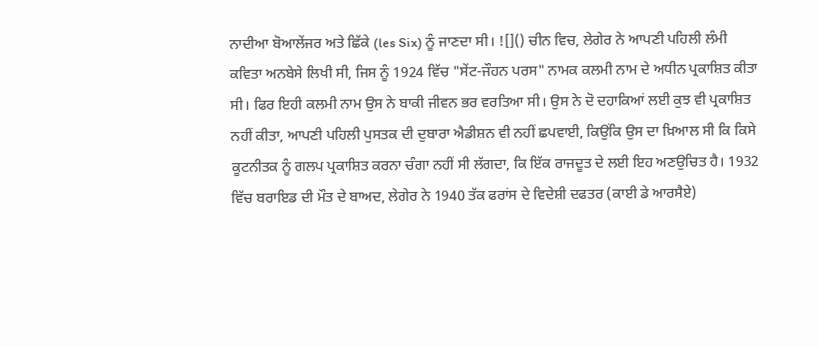ਨਾਦੀਆ ਬੋਆਲੇਂਜਰ ਅਤੇ ਛਿੱਕੇ (les Six) ਨੂੰ ਜਾਣਦਾ ਸੀ। ![]() ਚੀਨ ਵਿਚ, ਲੇਗੇਰ ਨੇ ਆਪਣੀ ਪਹਿਲੀ ਲੰਮੀ ਕਵਿਤਾ ਅਨਬੇਸੇ ਲਿਖੀ ਸੀ, ਜਿਸ ਨੂੰ 1924 ਵਿੱਚ "ਸੇਂਟ-ਜੌਹਨ ਪਰਸ" ਨਾਮਕ ਕਲਮੀ ਨਾਮ ਦੇ ਅਧੀਨ ਪ੍ਰਕਾਸ਼ਿਤ ਕੀਤਾ ਸੀ। ਫਿਰ ਇਹੀ ਕਲਮੀ ਨਾਮ ਉਸ ਨੇ ਬਾਕੀ ਜੀਵਨ ਭਰ ਵਰਤਿਆ ਸੀ। ਉਸ ਨੇ ਦੋ ਦਹਾਕਿਆਂ ਲਈ ਕੁਝ ਵੀ ਪ੍ਰਕਾਸ਼ਿਤ ਨਹੀਂ ਕੀਤਾ, ਆਪਣੀ ਪਹਿਲੀ ਪੁਸਤਕ ਦੀ ਦੁਬਾਰਾ ਐਡੀਸ਼ਨ ਵੀ ਨਹੀਂ ਛਪਵਾਈ, ਕਿਉਂਕਿ ਉਸ ਦਾ ਖ਼ਿਆਲ ਸੀ ਕਿ ਕਿਸੇ ਕੂਟਨੀਤਕ ਨੂੰ ਗਲਪ ਪ੍ਰਕਾਸ਼ਿਤ ਕਰਨਾ ਚੰਗਾ ਨਹੀਂ ਸੀ ਲੱਗਦਾ, ਕਿ ਇੱਕ ਰਾਜਦੂਤ ਦੇ ਲਈ ਇਹ ਅਣਉਚਿਤ ਹੈ। 1932 ਵਿੱਚ ਬਰਾਇਡ ਦੀ ਮੌਤ ਦੇ ਬਾਅਦ, ਲੇਗੇਰ ਨੇ 1940 ਤੱਕ ਫਰਾਂਸ ਦੇ ਵਿਦੇਸ਼ੀ ਦਫਤਰ (ਕਾਈ ਡੇ ਆਰਸੈਏ)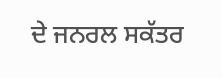ਦੇ ਜਨਰਲ ਸਕੱਤਰ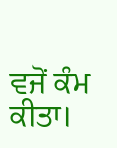ਵਜੋਂ ਕੰਮ ਕੀਤਾ।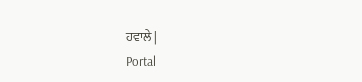ਹਵਾਲੇ |
Portal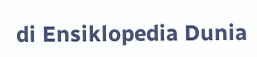di Ensiklopedia Dunia